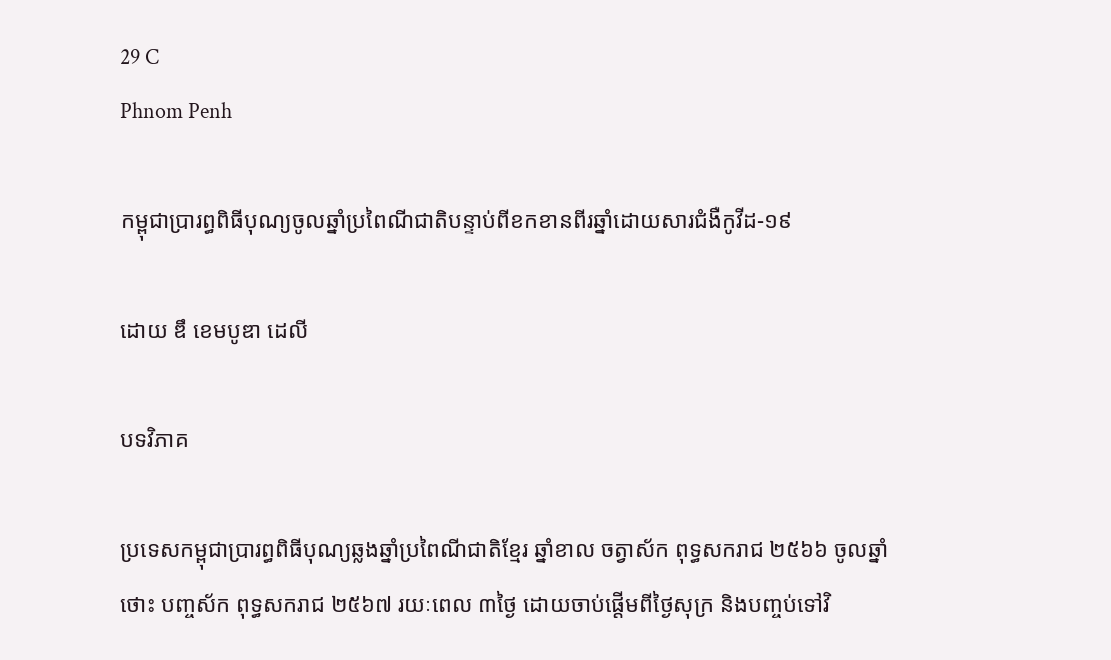29 C
Phnom Penh

កម្ពុជាប្រារព្ធពិធីបុណ្យចូលឆ្នាំប្រពៃណីជាតិបន្ទាប់ពីខកខានពីរឆ្នាំដោយសារជំងឺកូវីដ-១៩

ដោយ ឌឹ ខេមបូឌា ដេលី

បទវិភាគ

ប្រទេសកម្ពុជាប្រារព្ធពិធីបុណ្យឆ្លងឆ្នាំប្រពៃណីជាតិខ្មែរ ឆ្នាំខាល ចត្វាស័ក ពុទ្ធសករាជ ២៥៦៦ ចូលឆ្នាំថោះ បញ្ចស័ក ពុទ្ធសករាជ ២៥៦៧ រយៈពេល ៣ថ្ងៃ ដោយចាប់ផ្តើមពីថ្ងៃសុក្រ និងបញ្ចប់ទៅវិ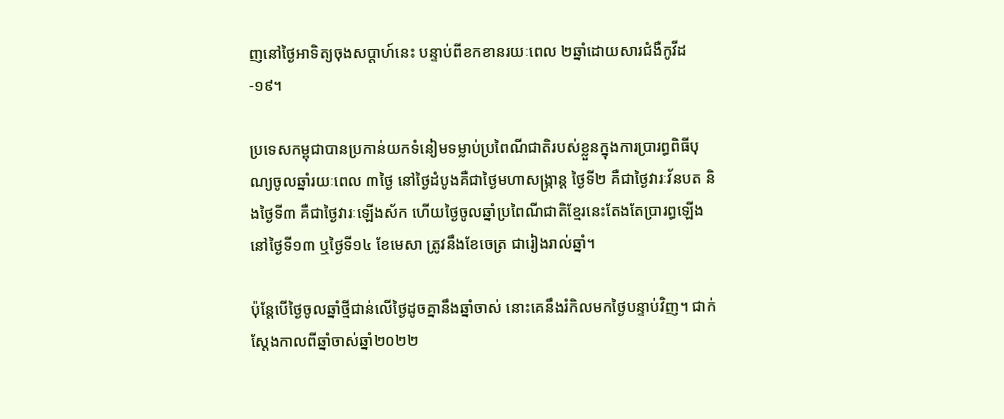ញនៅថ្ងៃអាទិត្យចុងសប្តាហ៍នេះ បន្ទាប់ពីខកខានរយៈពេល ២ឆ្នាំដោយសារជំងឺកូវីដ-១៩។

ប្រទេសកម្ពុជាបានប្រកាន់យកទំនៀមទម្លាប់ប្រពៃណីជាតិរបស់ខ្លួនក្នុងការប្រារព្ធពិធីបុណ្យចូលឆ្នាំរយៈពេល ៣ថ្ងៃ នៅថ្ងៃដំបូងគឺជាថ្ងៃមហាសង្ក្រាន្ត ថ្ងៃទី២ គឺជាថ្ងៃវារៈវ័នបត និងថ្ងៃទី៣ គឺជាថ្ងៃវារៈឡើងស័ក ហើយថ្ងៃចូលឆ្នាំប្រពៃណីជាតិខ្មែរនេះតែងតែប្រារព្ធឡើងនៅថ្ងៃទី១៣ ឬថ្ងៃទី១៤ ខែមេសា ត្រូវនឹងខែចេត្រ ជារៀងរាល់ឆ្នាំ។

ប៉ុន្តែបើថ្ងៃចូលឆ្នាំថ្មីជាន់លើថ្ងៃដូចគ្នានឹងឆ្នាំចាស់ នោះគេនឹងរំកិលមកថ្ងៃបន្ទាប់វិញ។ ជាក់ស្តែងកាលពីឆ្នាំចាស់ឆ្នាំ២០២២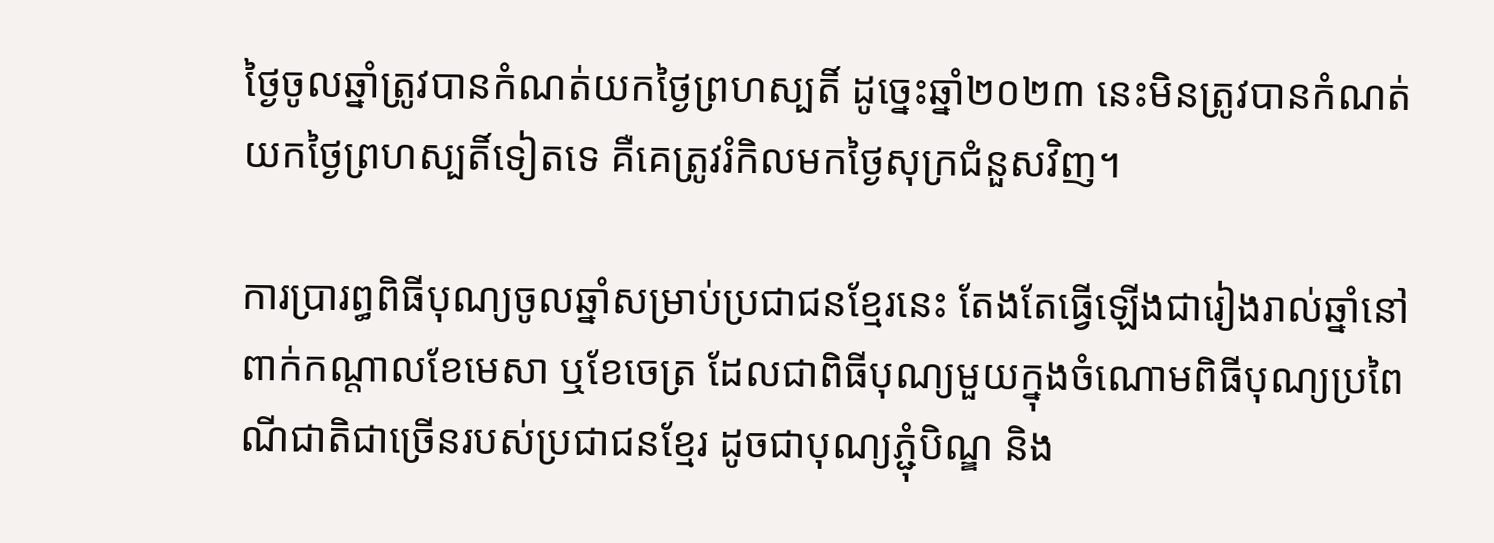ថ្ងៃចូលឆ្នាំត្រូវបានកំណត់យកថ្ងៃព្រហស្បតិ៍ ដូច្នេះឆ្នាំ២០២៣ នេះមិនត្រូវបានកំណត់យកថ្ងៃព្រហស្បតិ៍ទៀតទេ គឺគេត្រូវរំកិលមកថ្ងៃសុក្រជំនួសវិញ។

ការប្រារព្ធពិធីបុណ្យចូលឆ្នាំសម្រាប់ប្រជាជនខ្មែរនេះ តែងតែធ្វើឡើងជារៀងរាល់ឆ្នាំនៅពាក់កណ្តាលខែមេសា ឬខែចេត្រ ដែលជាពិធីបុណ្យមួយក្នុងចំណោមពិធីបុណ្យប្រពៃណីជាតិជាច្រើនរបស់ប្រជាជនខ្មែរ ដូចជាបុណ្យភ្ជុំបិណ្ឌ និង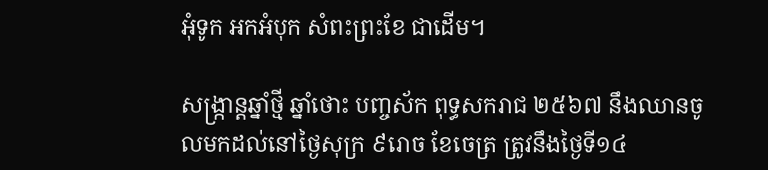អុំទូក អកអំបុក សំពះព្រះខែ ជាដើម។

សង្ក្រាន្តឆ្នាំថ្មី ឆ្នាំថោះ បញ្ចស័ក ពុទ្ធសករាជ ២៥៦៧ នឹងឈានចូលមកដល់នៅថ្ងៃសុក្រ ៩រោច ខែចេត្រ ត្រូវនឹងថ្ងៃទី១៤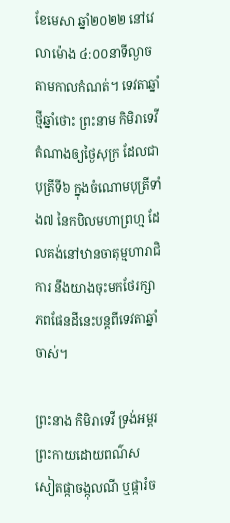ខែមេសា ឆ្នាំ២០២២ នៅវេលាម៉ោង ៤:០០នាទីល្ងាចតាមកាលកំណត់។ ទេវតាឆ្នាំថ្មីឆ្នាំថោះ ព្រះនាម កិមិរាទេវី តំណាងឲ្យថ្ងៃសុក្រ ដែលជាបុត្រីទី៦ ក្នុងចំណោមបុត្រីទាំង៧ នៃកបិលមហាព្រហ្ម ដែលគង់នៅឋានចាតុម្មហារាជិការ នឹងយាងចុះមកថែរក្សាភពផែនដីនេះបន្តពីទេវតាឆ្នាំចាស់។

ព្រះនាង កិមិរាទេវី ទ្រង់អម្ពរព្រះកាយដោយពណ៌ស សៀតផ្កាចង្កុលណី ឬផ្ការំច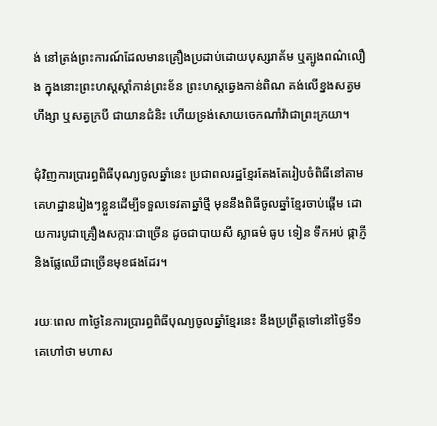ង់ នៅត្រង់ព្រះការណ៍ដែលមានគ្រឿងប្រដាប់ដោយបុស្សរាគ័ម ឬត្បូងពណ៌លឿង ក្នុងនោះព្រះហស្ដស្តាំកាន់ព្រះខ័ន ព្រះហស្តឆ្វេងកាន់ពិណ គង់លើខ្នងសត្វមហឹង្សា ឬសត្វក្របី ជាយានជំនិះ ហើយទ្រង់សោយចេកណាំវ៉ាជាព្រះក្រយា។

ជុំវិញការប្រារព្ធពិធីបុណ្យចូលឆ្នាំនេះ ប្រជាពលរដ្ឋខ្មែរតែងតែរៀបចំពិធីនៅតាមគេហដ្ឋានរៀងៗខ្លួនដើម្បីទទួលទេវតាឆ្នាំថ្មី មុននឹងពិធីចូលឆ្នាំខ្មែរចាប់ផ្តើម ដោយការបូជាគ្រឿងសក្ការៈជាច្រើន ដូចជាបាយសី ស្លាធម៌ ធូប ទៀន ទឹកអប់ ផ្កាភ្ញី និងផ្លែឈើជាច្រើនមុខផងដែរ។

រយៈពេល ៣ថ្ងៃនៃការប្រារព្ធពិធីបុណ្យចូលឆ្នាំខ្មែរនេះ នឹងប្រព្រឹត្តទៅនៅថ្ងៃទី១ គេហៅថា មហាស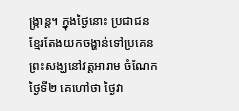ង្ក្រាន្ត។ ក្នុងថ្ងៃនោះ ប្រជាជនខ្មែរតែងយកចង្ហាន់ទៅប្រគេនព្រះសង្ឃនៅវត្តអារាម ចំណែកថ្ងៃទី២ គេហៅថា ថ្ងៃវា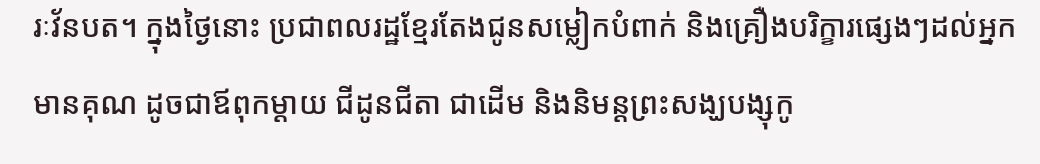រៈវ័នបត។ ក្នុងថ្ងៃនោះ ប្រជាពលរដ្ឋខ្មែរតែងជូនសម្លៀកបំពាក់ និងគ្រឿងបរិក្ខារផ្សេងៗដល់អ្នកមានគុណ ដូចជាឪពុកម្ដាយ ជីដូនជីតា ជាដើម និងនិមន្តព្រះសង្ឃបង្សុកូ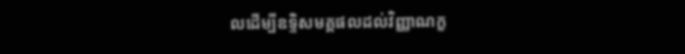លដើម្បីឧទ្ទិសមគ្គផលដល់វិញ្ញាណក្ខ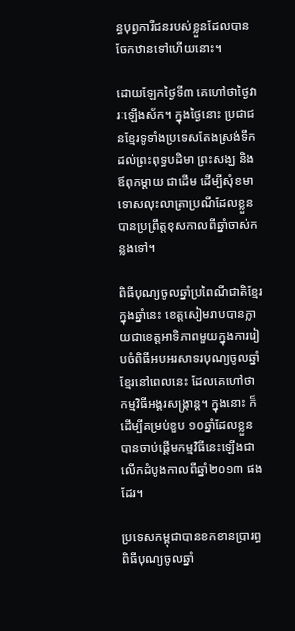ន្ធបុព្វការីជនរបស់ខ្លួនដែលបានចែកឋានទៅហើយនោះ។

ដោយឡែកថ្ងៃទី៣ គេហៅថាថ្ងៃវារៈឡើងស័ក។ ក្នុងថ្ងៃនោះ ប្រជាជនខ្មែរទូទាំងប្រទេសតែងស្រង់ទឹកដល់ព្រះពុទ្ធបដិមា ព្រះសង្ឃ និងឪពុកម្ដាយ ជាដើម ដើម្បីសុំខមាទោសលុះលាត្រាប្រណីដែលខ្លួនបានប្រព្រឹត្តខុសកាលពីឆ្នាំចាស់កន្លងទៅ។

ពិធីបុណ្យចូលឆ្នាំប្រពៃណីជាតិខ្មែរក្នុងឆ្នាំនេះ ខេត្តសៀមរាបបានក្លាយជាខេត្តអាទិភាពមួយក្នុងការរៀបចំពិធីអបអរសាទរបុណ្យចូលឆ្នាំខ្មែរនៅពេលនេះ ដែលគេហៅថា កម្មវិធីអង្គរសង្ក្រាន្ត។ ក្នុងនោះ ក៏ដើម្បីគម្រប់ខួប ១០ឆ្នាំដែលខ្លួនបានចាប់ផ្តើមកម្មវិធីនេះឡើងជាលើកដំបូងកាលពីឆ្នាំ២០១៣ ផងដែរ។

ប្រទេសកម្ពុជាបានខកខានប្រារព្ធពិធីបុណ្យចូលឆ្នាំ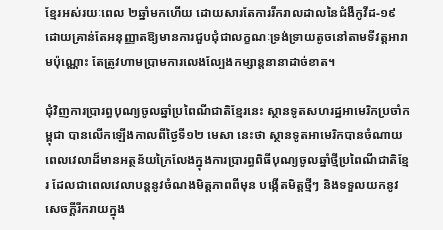ខ្មែរអស់រយៈពេល ២ឆ្នាំមកហើយ ដោយសារតែការរីករាលដាលនៃជំងឺកូវីដ-១៩ ដោយគ្រាន់តែអនុញ្ញាតឱ្យមានការជួបជុំជាលក្ខណៈទ្រង់ទ្រាយតូចនៅតាមទីវត្តអារាមប៉ុណ្ណោះ តែត្រូវហាមប្រាមការលេងល្បែងកម្សាន្តនានាដាច់ខាត។

ជុំវិញការប្រារព្ធបុណ្យចូលឆ្នាំប្រពៃណីជាតិខ្មែរនេះ ស្ថានទូតសហរដ្ឋអាមេរិកប្រចាំកម្ពុជា បានលើកឡើងកាលពីថ្ងៃទី១២ មេសា នេះថា ស្ថានទូតអាមេរិកបានចំណាយពេលវេលាដ៏មានអត្ថន័យក្រៃលែងក្នុងការប្រារព្ធពិធីបុណ្យចូលឆ្នាំថ្មីប្រពៃណីជាតិខ្មែរ ដែលជាពេលវេលាបន្តនូវចំណងមិត្តភាពពីមុន បង្កើតមិត្តថ្មីៗ និងទទួលយកនូវសេចក្តីរីករាយក្នុង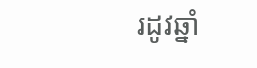រដូវឆ្នាំ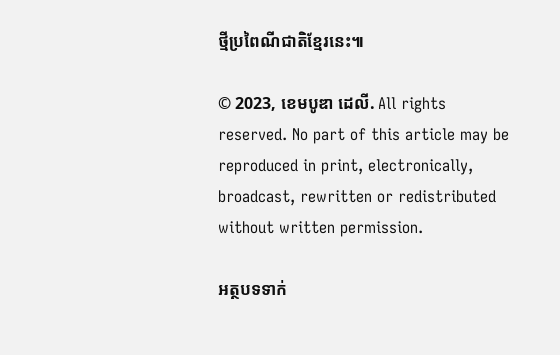ថ្មីប្រពៃណីជាតិខ្មែរនេះ៕

© 2023, ខេមបូឌា ដេលី. All rights reserved. No part of this article may be reproduced in print, electronically, broadcast, rewritten or redistributed without written permission.

អត្ថបទទាក់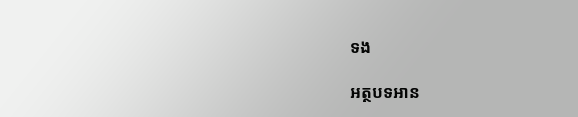ទង

អត្ថបទអាន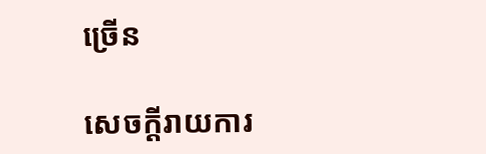ច្រើន

សេចក្ដីរាយការ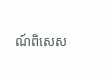ណ៍ពិសេស